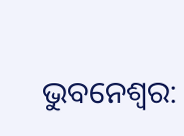ଭୁବନେଶ୍ବର: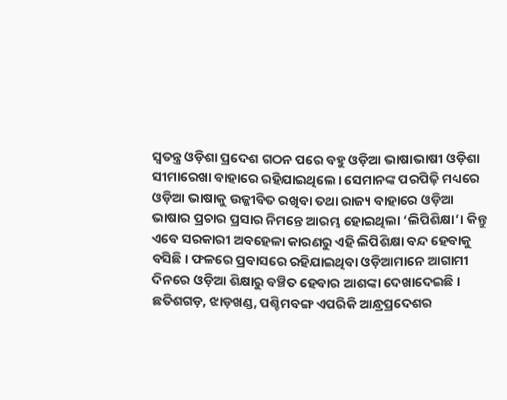ସ୍ବତନ୍ତ୍ର ଓଡ଼ିଶା ପ୍ରଦେଶ ଗଠନ ପରେ ବହୁ ଓଡ଼ିଆ ଭାଷାଭାଷୀ ଓଡ଼ିଶା ସୀମାରେଖା ବାହାରେ ରହିଯାଇଥିଲେ। ସେମାନଙ୍କ ପରପିଢ଼ି ମଧ୍ୟରେ ଓଡ଼ିଆ ଭାଷାକୁ ଉଜ୍ଜୀବିତ ରଖିବା ତଥା ରାଜ୍ୟ ବାହାରେ ଓଡ଼ିଆ ଭାଷାର ପ୍ରଚାର ପ୍ରସାର ନିମନ୍ତେ ଆରମ୍ଭ ହୋଇଥିଲା ‘ଲିପିଶିକ୍ଷା’। କିନ୍ତୁ ଏବେ ସରକାରୀ ଅବହେଳା କାରଣରୁ ଏହି ଲିପିଶିକ୍ଷା ବନ୍ଦ ହେବାକୁ ବସିଛି। ଫଳରେ ପ୍ରବାସରେ ରହିଯାଇଥିବା ଓଡ଼ିଆମାନେ ଆଗାମୀ ଦିନରେ ଓଡ଼ିଆ ଶିକ୍ଷାରୁ ବଞ୍ଚିତ ହେବାର ଆଶଙ୍କା ଦେଖାଦେଇଛି। ଛତିଶଗଡ଼, ଝାଡ଼ଖଣ୍ଡ, ପଶ୍ଚିମବଙ୍ଗ ଏପରିକି ଆନ୍ଧ୍ରପ୍ରଦେଶର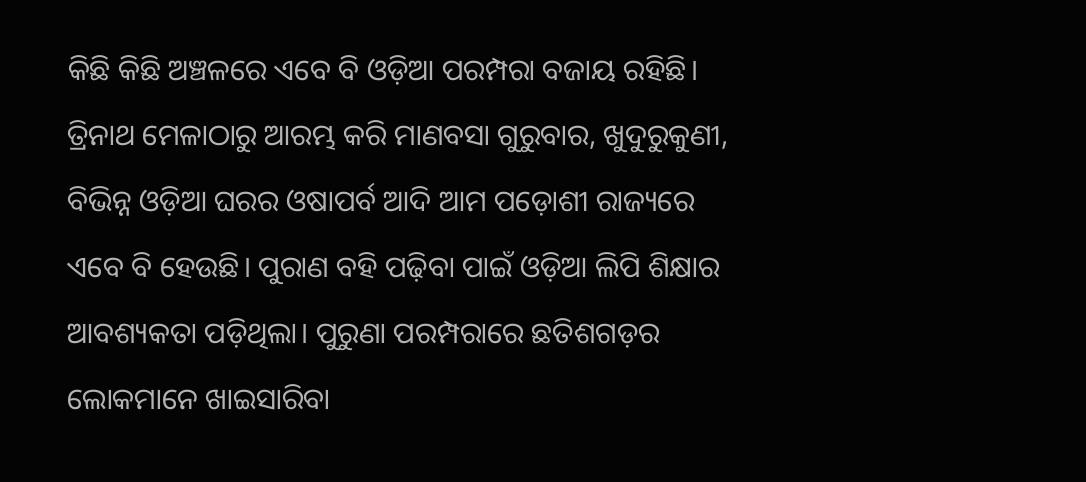କିଛି କିଛି ଅଞ୍ଚଳରେ ଏବେ ବି ଓଡ଼ିଆ ପରମ୍ପରା ବଜାୟ ରହିଛି। ତ୍ରିନାଥ ମେଳାଠାରୁ ଆରମ୍ଭ କରି ମାଣବସା ଗୁରୁବାର, ଖୁଦୁରୁକୁଣୀ, ବିଭିନ୍ନ ଓଡ଼ିଆ ଘରର ଓଷାପର୍ବ ଆଦି ଆମ ପଡ଼ୋଶୀ ରାଜ୍ୟରେ ଏବେ ବି ହେଉଛି। ପୁରାଣ ବହି ପଢ଼ିବା ପାଇଁ ଓଡ଼ିଆ ଲିପି ଶିକ୍ଷାର ଆବଶ୍ୟକତା ପଡ଼ିଥିଲା। ପୁରୁଣା ପରମ୍ପରାରେ ଛତିଶଗଡ଼ର ଲୋକମାନେ ଖାଇସାରିବା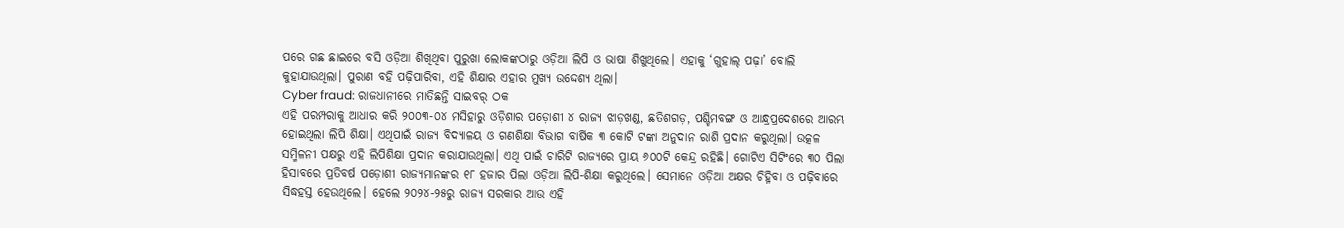ପରେ ଗଛ ଛାଇରେ ବସି ଓଡ଼ିଆ ଶିଖିଥିବା ପୁରୁଖା ଲୋକଙ୍କଠାରୁ ଓଡ଼ିଆ ଲିପି ଓ ଭାଷା ଶିଖୁଥିଲେ। ଏହାକୁ ‘ଗୁହାଲ୍ ପଢ଼ା’ ବୋଲି କୁହାଯାଉଥିଲା। ପୁରାଣ ବହି ପଢ଼ିପାରିବା, ଏହି ଶିକ୍ଷାର ଏହାର ମୁଖ୍ୟ ଉଦ୍ଦେଶ୍ୟ ଥିଲା।
Cyber fraud: ରାଜଧାନୀରେ ମାତିଛନ୍ତି ସାଇବର୍ ଠକ
ଏହି ପରମ୍ପରାକୁ ଆଧାର କରି ୨୦୦୩-୦୪ ମସିହାରୁ ଓଡ଼ିଶାର ପଡ଼ୋଶୀ ୪ ରାଜ୍ୟ ଝାଡ଼ଖଣ୍ଡ, ଛତିଶଗଡ଼, ପଶ୍ଚିମବଙ୍ଗ ଓ ଆନ୍ଧ୍ରପ୍ରଦେଶରେ ଆରମ୍ଭ ହୋଇଥିଲା ଲିପି ଶିକ୍ଷା। ଏଥିପାଇଁ ରାଜ୍ୟ ବିଦ୍ୟାଳୟ ଓ ଗଣଶିକ୍ଷା ବିଭାଗ ବାର୍ଷିକ ୩ କୋଟି ଟଙ୍କା ଅନୁଦାନ ରାଶି ପ୍ରଦାନ କରୁଥିଲା। ଉତ୍କଳ ସମ୍ମିଳନୀ ପକ୍ଷରୁ ଏହି ଲିପିଶିକ୍ଷା ପ୍ରଦାନ କରାଯାଉଥିଲା। ଏଥି ପାଇଁ ଚାରିଟି ରାଜ୍ୟରେ ପ୍ରାୟ ୬୦୦ଟି କେନ୍ଦ୍ର ରହିଛି। ଗୋଟିଏ ସିଟିଂରେ ୩୦ ପିଲା ହିସାବରେ ପ୍ରତିବର୍ଷ ପଡ଼ୋଶୀ ରାଜ୍ୟମାନଙ୍କର ୧୮ ହଜାର ପିଲା ଓଡ଼ିଆ ଲିପି-ଶିକ୍ଷା କରୁଥିଲେ। ସେମାନେ ଓଡ଼ିଆ ଅକ୍ଷର ଚିହ୍ନିବା ଓ ପଢ଼ିବାରେ ସିଦ୍ଧହସ୍ତ ହେଉଥିଲେ। ହେଲେ ୨୦୨୪-୨୫ରୁ ରାଜ୍ୟ ସରକାର ଆଉ ଏହି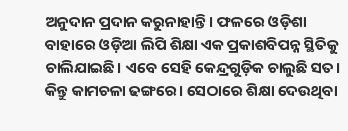ଅନୁଦାନ ପ୍ରଦାନ କରୁନାହାନ୍ତି। ଫଳରେ ଓଡ଼ିଶା ବାହାରେ ଓଡ଼ିଆ ଲିପି ଶିକ୍ଷା ଏକ ପ୍ରକାଶବିପନ୍ନ ସ୍ଥିତିକୁ ଚାଲିଯାଇଛି। ଏବେ ସେହି କେନ୍ଦ୍ରଗୁଡ଼ିକ ଚାଲୁଛି ସତ। କିନ୍ତୁ କାମଚଳା ଢଙ୍ଗରେ। ସେଠାରେ ଶିକ୍ଷା ଦେଉଥିବା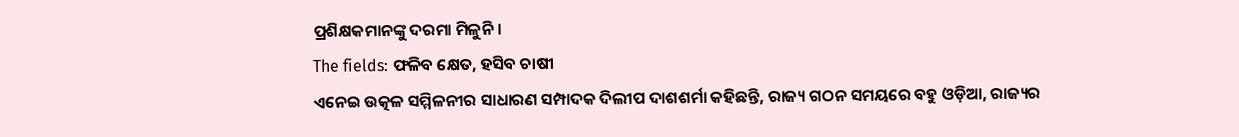ପ୍ରଶିକ୍ଷକମାନଙ୍କୁ ଦରମା ମିଳୁନି।
The fields: ଫଳିବ କ୍ଷେତ, ହସିବ ଚାଷୀ
ଏନେଇ ଉତ୍କଳ ସମ୍ମିଳନୀର ସାଧାରଣ ସମ୍ପାଦକ ଦିଲୀପ ଦାଶଶର୍ମା କହିଛନ୍ତି, ରାଜ୍ୟ ଗଠନ ସମୟରେ ବହୁ ଓଡ଼ିଆ, ରାଜ୍ୟର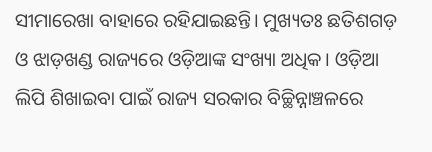ସୀମାରେଖା ବାହାରେ ରହିଯାଇଛନ୍ତି। ମୁଖ୍ୟତଃ ଛତିଶଗଡ଼ ଓ ଝାଡ଼ଖଣ୍ଡ ରାଜ୍ୟରେ ଓଡ଼ିଆଙ୍କ ସଂଖ୍ୟା ଅଧିକ। ଓଡ଼ିଆ ଲିପି ଶିଖାଇବା ପାଇଁ ରାଜ୍ୟ ସରକାର ବିଚ୍ଛିନ୍ନାଞ୍ଚଳରେ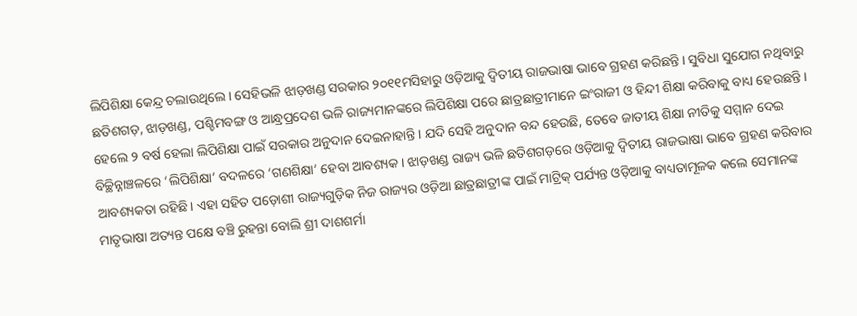ଲିପିଶିକ୍ଷା କେନ୍ଦ୍ର ଚଲାଉଥିଲେ। ସେହିଭଳି ଝାଡ଼ଖଣ୍ଡ ସରକାର ୨୦୧୧ମସିହାରୁ ଓଡ଼ିଆକୁ ଦ୍ୱିତୀୟ ରାଜଭାଷା ଭାବେ ଗ୍ରହଣ କରିଛନ୍ତି। ସୁବିଧା ସୁଯୋଗ ନଥିବାରୁ ଛତିଶଗଡ଼, ଝାଡ଼ଖଣ୍ଡ, ପଶ୍ଚିମବଙ୍ଗ ଓ ଆନ୍ଧ୍ରପ୍ରଦେଶ ଭଳି ରାଜ୍ୟମାନଙ୍କରେ ଲିପିଶିକ୍ଷା ପରେ ଛାତ୍ରଛାତ୍ରୀମାନେ ଇଂରାଜୀ ଓ ହିନ୍ଦୀ ଶିକ୍ଷା କରିବାକୁ ବାଧ୍ୟ ହେଉଛନ୍ତି। ହେଲେ ୨ ବର୍ଷ ହେଲା ଲିପିଶିକ୍ଷା ପାଇଁ ସରକାର ଅନୁଦାନ ଦେଇନାହାନ୍ତି। ଯଦି ସେହି ଅନୁଦାନ ବନ୍ଦ ହେଉଛି, ତେବେ ଜାତୀୟ ଶିକ୍ଷା ନୀତିକୁ ସମ୍ମାନ ଦେଇ ବିଚ୍ଛିନ୍ନାଞ୍ଚଳରେ ‘ଲିପିଶିକ୍ଷା’ ବଦଳରେ ‘ଗଣଶିକ୍ଷା’ ହେବା ଆବଶ୍ୟକ। ଝାଡ଼ଖଣ୍ଡ ରାଜ୍ୟ ଭଳି ଛତିଶଗଡ଼ରେ ଓଡ଼ିଆକୁ ଦ୍ୱିତୀୟ ରାଜଭାଷା ଭାବେ ଗ୍ରହଣ କରିବାର ଆବଶ୍ୟକତା ରହିଛି। ଏହା ସହିତ ପଡ଼ୋଶୀ ରାଜ୍ୟଗୁଡ଼ିକ ନିଜ ରାଜ୍ୟର ଓଡ଼ିଆ ଛାତ୍ରଛାତ୍ରୀଙ୍କ ପାଇଁ ମାଟ୍ରିକ୍ ପର୍ଯ୍ୟନ୍ତ ଓଡ଼ିଆକୁ ବାଧ୍ୟତାମୂଳକ କଲେ ସେମାନଙ୍କ ମାତୃଭାଷା ଅତ୍ୟନ୍ତ ପକ୍ଷେ ବଞ୍ଚି ରୁହନ୍ତା ବୋଲି ଶ୍ରୀ ଦାଶଶର୍ମା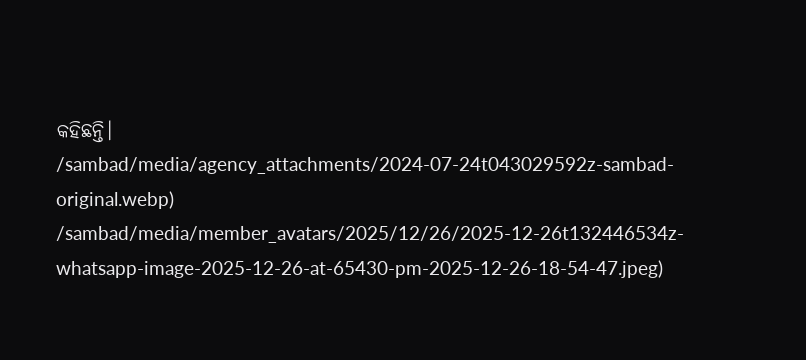କହିଛନ୍ତି।
/sambad/media/agency_attachments/2024-07-24t043029592z-sambad-original.webp)
/sambad/media/member_avatars/2025/12/26/2025-12-26t132446534z-whatsapp-image-2025-12-26-at-65430-pm-2025-12-26-18-54-47.jpeg)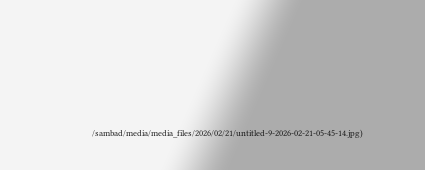/sambad/media/media_files/2026/02/21/untitled-9-2026-02-21-05-45-14.jpg)